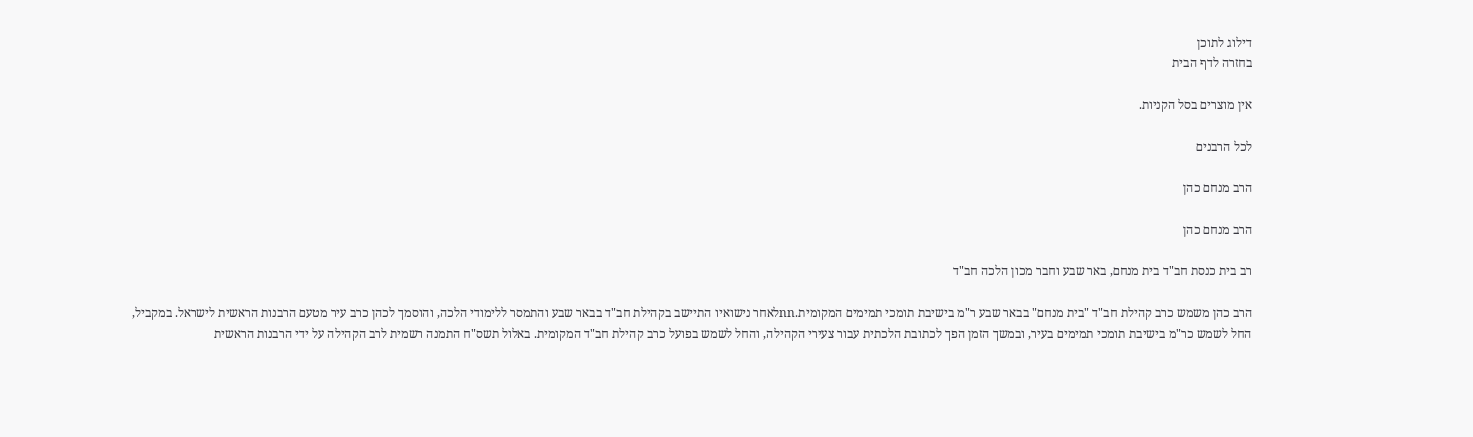דילוג לתוכן
בחזרה לדף הבית

אין מוצרים בסל הקניות.

לכל הרבנים

הרב מנחם כהן

הרב מנחם כהן

רב בית כנסת חב"ד בית מנחם, באר שבע וחבר מכון הלכה חב"ד

הרב כהן משמש כרב קהילת חב"ד "בית מנחם" בבאר שבע ר"מ בישיבת תומכי תמימים המקומית.nnלאחר נישואיו התיישב בקהילת חב"ד בבאר שבע והתמסר ללימודי הלכה, והוסמך לכהן כרב עיר מטעם הרבנות הראשית לישראל. במקביל, החל לשמש כר"מ בישיבת תומכי תמימים בעיר, ובמשך הזמן הפך לכתובת הלכתית עבור צעירי הקהילה, והחל לשמש בפועל כרב קהילת חב"ד המקומית. באלול תשס"ח התמנה רשמית לרב הקהילה על ידי הרבנות הראשית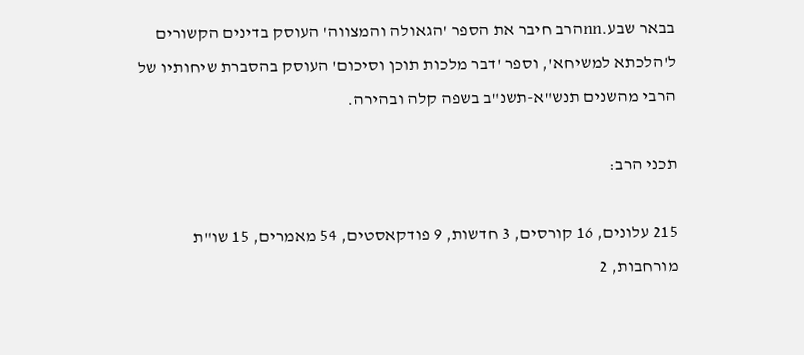בבאר שבע.nnהרב חיבר את הספר 'הגאולה והמצווה' העוסק בדינים הקשורים ל'הלכתא למשיחא', וספר 'דבר מלכות תוכן וסיכום' העוסק בהסברת שיחותיו של הרבי מהשנים תנש"א-תשנ"ב בשפה קלה ובהירה.

תכני הרב:

215 עלונים, 16 קורסים, 3 חדשות, 9 פודקאסטים, 54 מאמרים, 15 שו"ת מורחבות, 2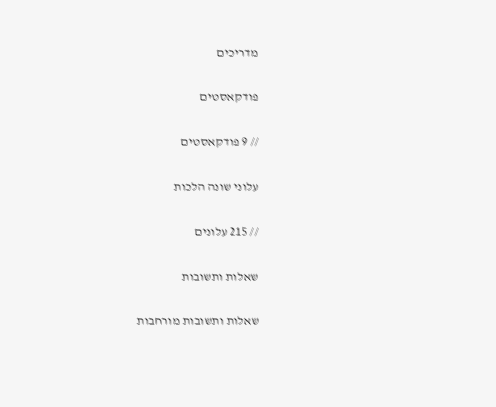מדריכים

פודקאסטים

// 9 פודקאסטים

עלוני שונה הלכות

// 215 עלונים

שאלות ותשובות

שאלות ותשובות מורחבות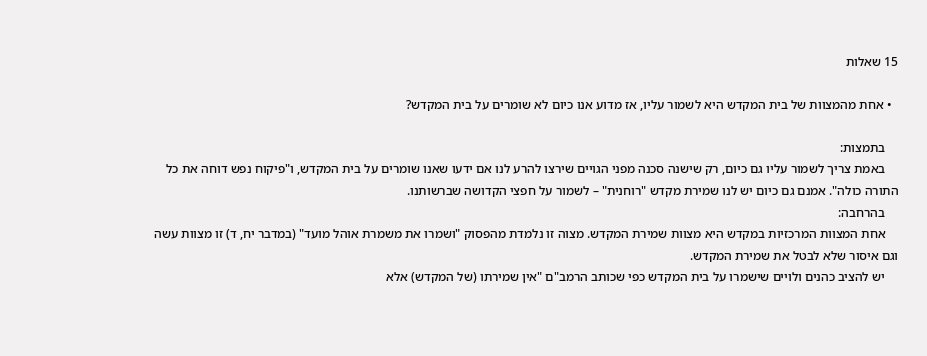15 שאלות

  • אחת מהמצוות של בית המקדש היא לשמור עליו, אז מדוע אנו כיום לא שומרים על בית המקדש?

    בתמצות:
    באמת צריך לשמור עליו גם כיום, רק שישנה סכנה מפני הגויים שירצו להרע לנו אם ידעו שאנו שומרים על בית המקדש, ו"פיקוח נפש דוחה את כל התורה כולה". אמנם גם כיום יש לנו שמירת מקדש "רוחנית" – לשמור על חפצי הקדושה שברשותנו.
    בהרחבה:
    אחת המצוות המרכזיות במקדש היא מצוות שמירת המקדש. מצוה זו נלמדת מהפסוק "ושמרו את משמרת אוהל מועד" (במדבר יח, ד) זו מצוות עשה וגם איסור שלא לבטל את שמירת המקדש.
    יש להציב כהנים ולויים שישמרו על בית המקדש כפי שכותב הרמב"ם "אין שמירתו (של המקדש) אלא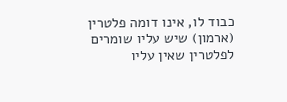כבוד לו, אינו דומה פלטרין (ארמון) שיש עליו שומרים לפלטרין שאין עליו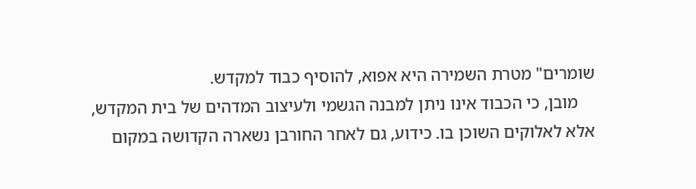שומרים" מטרת השמירה היא אפוא, להוסיף כבוד למקדש.
    מובן, כי הכבוד אינו ניתן למבנה הגשמי ולעיצוב המדהים של בית המקדש, אלא לאלוקים השוכן בו. כידוע, גם לאחר החורבן נשארה הקדושה במקום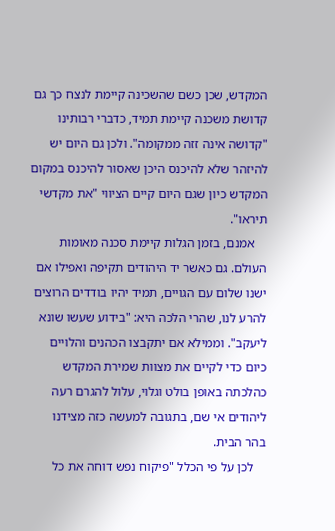המקדש, שכן כשם שהשכינה קיימת לנצח כך גם קדושת משכנה קיימת תמיד, כדברי רבותינו "קדושה אינה זזה ממקומה". ולכן גם היום יש להיזהר שלא להיכנס היכן שאסור להיכנס במקום המקדש כיון שגם היום קיים הציווי "את מקדשי תיראו".
    אמנם, בזמן הגלות קיימת סכנה מאומות העולם. גם כאשר יד היהודים תקיפה ואפילו אם ישנו שלום עם הגויים, תמיד יהיו בודדים הרוצים להרע לנו, שהרי הלכה היא: "בידוע שעשו שונא ליעקב". וממילא אם יתקבצו הכהנים והלויים כיום כדי לקיים את מצוות שמירת המקדש כהלכתה באופן בולט וגלוי, עלול להגרם רעה ליהודים אי שם, בתגובה למעשה כזה מצידנו בהר הבית.
    לכן על פי הכלל "פיקוח נפש דוחה את כל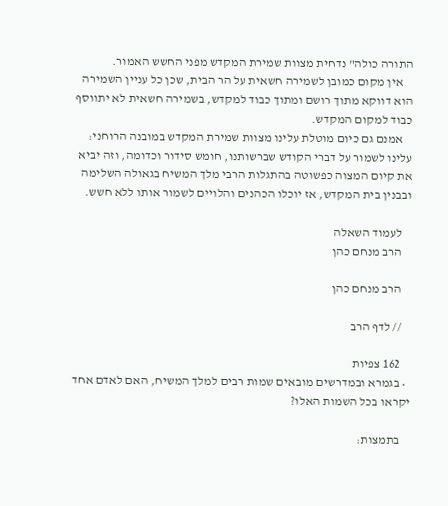התורה כולה" נדחית מצוות שמירת המקדש מפני החשש האמור.
    אין מקום כמובן לשמירה חשאית על הר הבית, שכן כל עניין השמירה הוא דווקא מתוך רושם ומתוך כבוד למקדש, בשמירה חשאית לא יתווסף כבוד למקום המקדש.
    אמנם גם כיום מוטלת עלינו מצוות שמירת המקדש במובנה הרוחני: עלינו לשמור על דברי הקודש שברשותנו, חומש סידור וכדומה, וזה יביא את קיום המצוה כפשוטה בהתגלות הרבי מלך המשיח בגאולה השלימה ובבנין בית המקדש, אז יוכלו הכהנים והלויים לשמור אותו ללא חשש.

    לעמוד השאלה
    הרב מנחם כהן

    הרב מנחם כהן

    // לדף הרב

    162 צפיות
  • בגמרא ובמדרשים מובאים שמות רבים למלך המשיח, האם לאדם אחד יקראו בכל השמות האלו?

    בתמצות: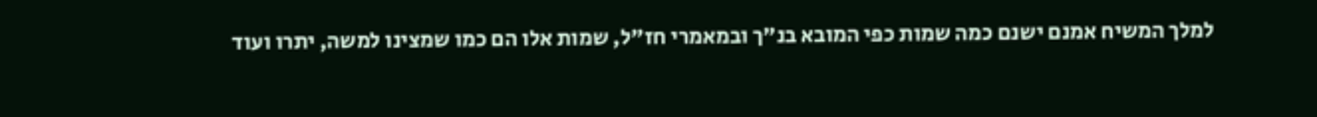למלך המשיח אמנם ישנם כמה שמות כפי המובא בנ"ך ובמאמרי חז"ל, שמות אלו הם כמו שמצינו למשה, יתרו ועוד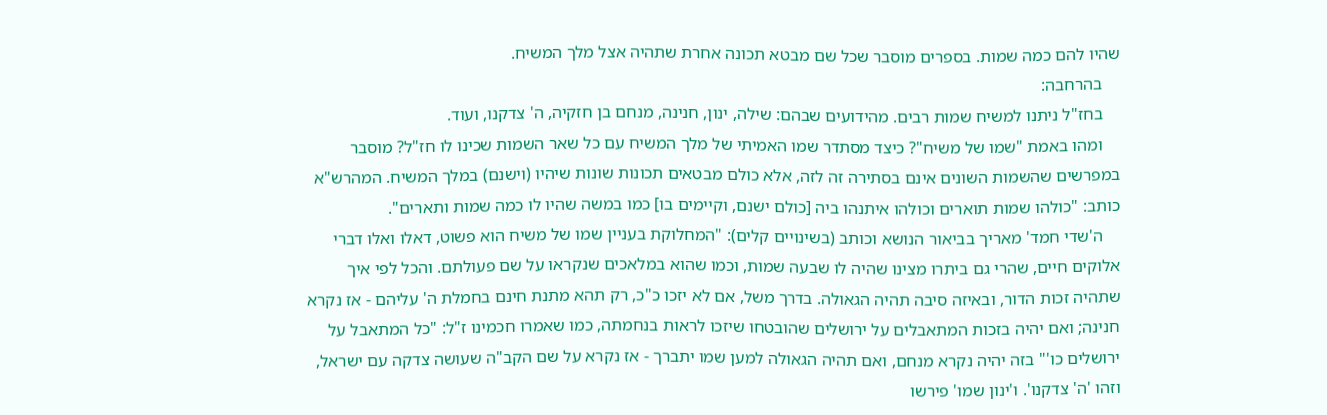שהיו להם כמה שמות. בספרים מוסבר שכל שם מבטא תכונה אחרת שתהיה אצל מלך המשיח.
    בהרחבה:
    בחז"ל ניתנו למשיח שמות רבים. מהידועים שבהם: שילה, ינון, חנינה, מנחם בן חזקיה, ה' צדקנו, ועוד.
    ומהו באמת "שמו של משיח"? כיצד מסתדר שמו האמיתי של מלך המשיח עם כל שאר השמות שכינו לו חז"ל? מוסבר במפרשים שהשמות השונים אינם בסתירה זה לזה, אלא כולם מבטאים תכונות שונות שיהיו (וישנם) במלך המשיח. המהרש"א כותב: "כולהו שמות תוארים וכולהו איתנהו ביה [כולם ישנם, וקיימים בו] כמו במשה שהיו לו כמה שמות ותארים".
    ה'שדי חמד' מאריך בביאור הנושא וכותב (בשינויים קלים): "המחלוקת בעניין שמו של משיח הוא פשוט, דאלו ואלו דברי אלוקים חיים, שהרי גם ביתרו מצינו שהיה לו שבעה שמות, וכמו שהוא במלאכים שנקראו על שם פעולתם. והכל לפי איך שתהיה זכות הדור, ובאיזה סיבה תהיה הגאולה. בדרך משל, אם לא יזכו כ"כ, רק תהא מתנת חינם בחמלת ה' עליהם - אז נקרא חנינה; ואם יהיה בזכות המתאבלים על ירושלים שהובטחו שיזכו לראות בנחמתה, כמו שאמרו חכמינו ז"ל: "כל המתאבל על ירושלים כו'" בזה יהיה נקרא מנחם, ואם תהיה הגאולה למען שמו יתברך - אז נקרא על שם הקב"ה שעושה צדקה עם ישראל, וזהו 'ה' צדקנו'. ו'ינון שמו' פירשו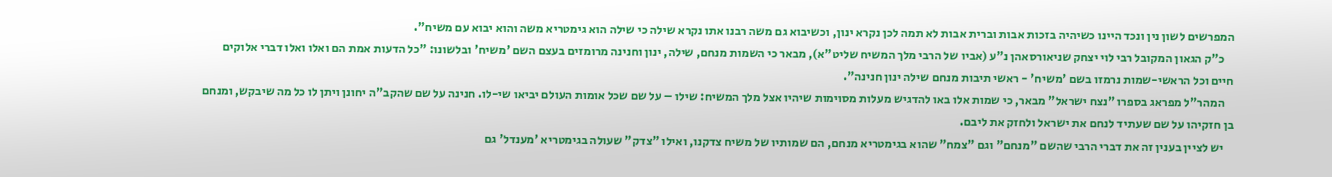המפרשים לשון נין ונכד היינו כשיהיה בזכות אבות וברית אבות לא תמה לכן נקרא ינון, וכשיבוא גם משה רבנו אתו נקרא שילה כי שילה הוא גימטריא משה והוא יבוא עם משיח".
    כ"ק הגאון המקובל רבי לוי יצחק שניאורסאהן נ"ע (אביו של הרבי מלך המשיח שליט"א), מבאר כי השמות מנחם, שילה, ינון וחנינה מרומזים בעצם השם 'משיח' ובלשונו: "כל הדעות אמת הם ואלו ואלו דברי אלוקים חיים וכל הראשי-שמות נרמזו בשם 'משיח' - ראשי תיבות מנחם שילה ינון חנינה".
    המהר"ל מפראג בספרו "נצח ישראל" מבאר, כי שמות אלו באו להדגיש מעלות מסוימות שיהיו אצל מלך המשיח: שילו – על שם שכל אומות העולם יביאו שי-לו. חנינה על שם שהקב"ה יחונן ויתן לו כל מה שיבקש, ומנחם בן חזקיהו על שם שעתיד לנחם את ישראל ולחזק את ליבם.
    יש לציין בענין זה את דברי הרבי שהשם "מנחם" וגם "צמח" שהוא בגימטריא מנחם, הם שמותיו של משיח צדקנו, ואילו "צדק" שעולה בגימטריא 'מענדל' גם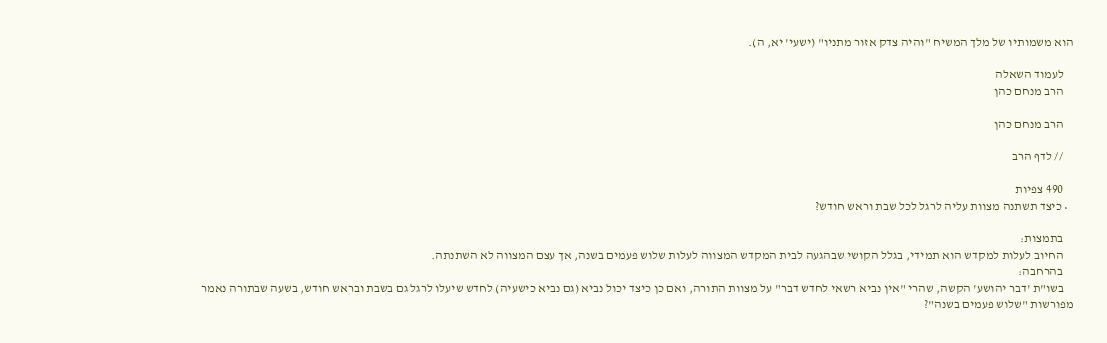הוא משמותיו של מלך המשיח "והיה צדק אזור מתניו" (ישעי' יא, ה).

    לעמוד השאלה
    הרב מנחם כהן

    הרב מנחם כהן

    // לדף הרב

    490 צפיות
  • כיצד תשתנה מצוות עליה לרגל לכל שבת וראש חודש?

    בתמצות:
    החיוב לעלות למקדש הוא תמידי, בגלל הקושי שבהגעה לבית המקדש המצווה לעלות שלוש פעמים בשנה, אך עצם המצווה לא השתנתה.
    בהרחבה:
    בשו"ת 'דבר יהושע' הקשה, שהרי "אין נביא רשאי לחדש דבר" על מצוות התורה, ואם כן כיצד יכול נביא (גם נביא כישעיה) לחדש שיעלו לרגל גם בשבת ובראש חודש, בשעה שבתורה נאמר מפורשות "שלוש פעמים בשנה"?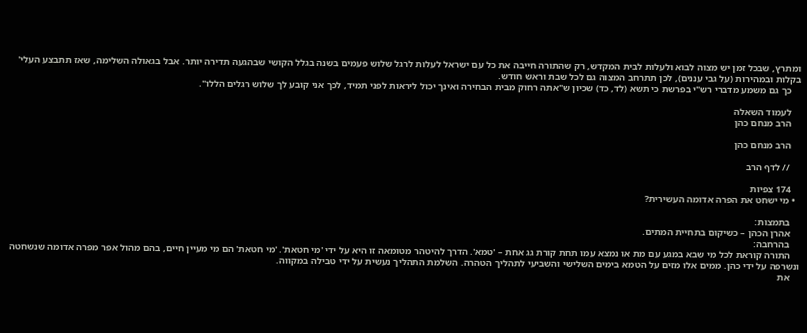ומתרץ, שבכל זמן יש מצוה לבוא ולעלות לבית המקדש, רק שהתורה חייבה את כל עם ישראל לעלות לרגל שלוש פעמים בשנה בגלל הקושי שבהגעה תדירה יותר. אבל בגאולה השלימה, שאז תתבצע העלי' בקלות ובמהירות (על גבי עננים), לכן תתרחב המצוה גם לכל שבת וראש חודש.
    כך גם משמע מדברי רש"י בפרשת כי תשא (לד, כד) שכיון ש"אתה רחוק מבית הבחירה ואינך יכול ליראות לפני תמיד, לכך אני קובע לך שלוש רגלים הללו".

    לעמוד השאלה
    הרב מנחם כהן

    הרב מנחם כהן

    // לדף הרב

    174 צפיות
  • מי ישחט את הפרה אדומה העשירית?

    בתמצות:
    אהרן הכהן – כשיקום בתחיית המתים.
    בהרחבה:
    התורה קוראת לכל מי שבא במגע עם מת או נמצא עמו תחת קורת גג אחת – 'טמא'. הדרך להיטהר מטומאה זו היא על ידי 'מי חטאת'. 'מי חטאת' הם מי מעיין חיים, בהם מהול אפר מפרה אדומה שנשחטה ונשרפה על ידי כהן. ממים אלו מזים על הטמא בימים השלישי והשביעי לתהליך הטהרה. השלמת התהליך נעשית על ידי טבילה במקווה.
    את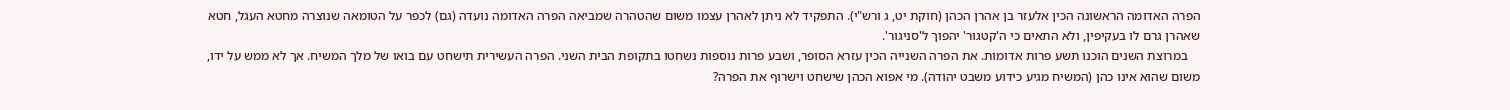הפרה האדומה הראשונה הכין אלעזר בן אהרן הכהן (חוקת יט, ג ורש"י). התפקיד לא ניתן לאהרן עצמו משום שהטהרה שמביאה הפרה האדומה נועדה (גם) לכפר על הטומאה שנוצרה מחטא העגל, חטא שאהרן גרם לו בעקיפין, ולא התאים כי ה'קטגור' יהפוך ל'סניגור'.
    במרוצת השנים הוכנו תשע פרות אדומות. את הפרה השנייה הכין עזרא הסופר, ושבע פרות נוספות נשחטו בתקופת הבית השני. הפרה העשירית תישחט עם בואו של מלך המשיח. אך לא ממש על ידו, משום שהוא אינו כהן (המשיח מגיע כידוע משבט יהודה). מי אפוא הכהן שישחט וישרוף את הפרה?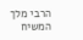הרבי מלך המשיח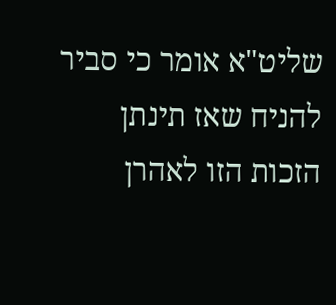שליט"א אומר כי סביר להניח שאז תינתן הזכות הזו לאהרן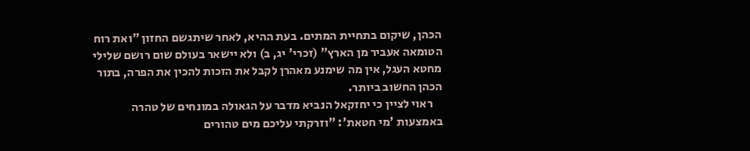הכהן, שיקום בתחיית המתים. בעת ההיא, לאחר שיתגשם החזון "ואת רוח הטומאה אעביר מן הארץ" (זכרי' יג, ב) ולא יישאר בעולם שום רושם שלילי מחטא העגל, אין מה שימנע מאהרן לקבל את הזכות להכין את הפרה, בתור הכהן החשוב ביותר.
    ראוי לציין כי יחזקאל הנביא מדבר על הגאולה במונחים של טהרה באמצעות 'מי חטאת': "וזרקתי עליכם מים טהורים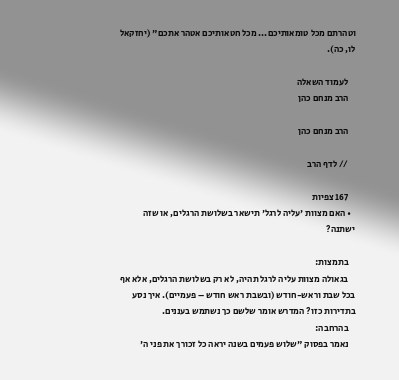וטהרתם מכל טומאותיכם... מכל חטאותיכם אטהר אתכם" (יחזקאל לו, כה).

    לעמוד השאלה
    הרב מנחם כהן

    הרב מנחם כהן

    // לדף הרב

    167 צפיות
  • האם מצוות 'עליה לרגל' תישאר בשלושת הרגלים, או שזה ישתנה?

    בתמצות:
    בגאולה מצוות עליה לרגל תהיה, לא רק בשלושת הרגלים, אלא אף בכל שבת וראש-חודש (ובשבת ראש חודש – פעמיים). איך נסע בתדירות כזו? המדרש אומר שלשם כך נשתמש בעננים.
    בהרחבה:
    נאמר בפסוק "שלוש פעמים בשנה יראה כל זכורך את פני ה'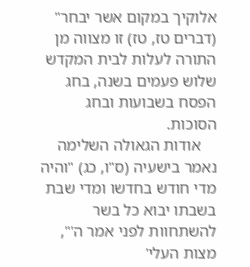אלוקיך במקום אשר יבחר" (דברים טז, טז) זו מצווה מן התורה לעלות לבית המקדש שלוש פעמים בשנה, בחג הפסח בשבועות ובחג הסוכות.
    אודות הגאולה השלימה נאמר בישעיה (ס"ו, כג) "והיה מדי חודש בחדשו ומדי שבת בשבתו יבוא כל בשר להשתחוות לפני אמר ה'", מצות העלי'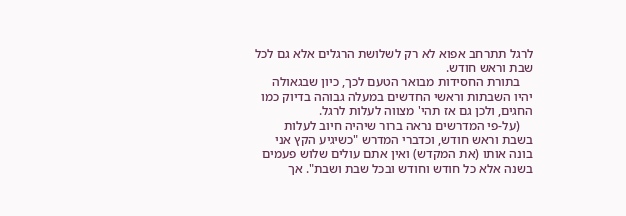לרגל תתרחב אפוא לא רק לשלושת הרגלים אלא גם לכל שבת וראש חודש.
    בתורת החסידות מבואר הטעם לכך, כיון שבגאולה יהיו השבתות וראשי החדשים במעלה גבוהה בדיוק כמו החגים, ולכן גם אז תהי' מצווה לעלות לרגל.
    (על-פי המדרשים נראה ברור שיהיה חיוב לעלות בשבת וראש חודש, וכדברי המדרש "כשיגיע הקץ אני בונה אותו (את המקדש) ואין אתם עולים שלוש פעמים בשנה אלא כל חודש וחודש ובכל שבת ושבת". אך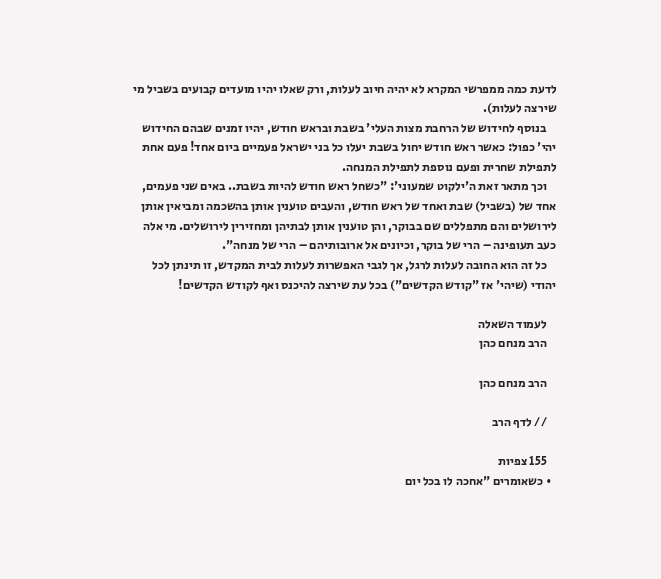לדעת כמה ממפרשי המקרא לא יהיה חיוב לעלות, ורק שאלו יהיו מועדים קבועים בשביל מי שירצה לעלות).
    בנוסף לחידוש של הרחבת מצות העלי' בשבת ובראש חודש, יהיו זמנים שבהם החידוש יהי' כפול: כאשר ראש חודש יחול בשבת יעלו כל בני ישראל פעמיים ביום אחד! פעם אחת לתפילת שחרית ופעם נוספת לתפילת המנחה.
    וכך מתאר זאת ה'ילקוט שמעוני': "כשחל ראש חודש להיות בשבת.. באים שני פעמים, אחד של (בשביל) שבת ואחד של ראש חודש, והעבים טוענין אותן בהשכמה ומביאין אותן לירושלים והם מתפללים שם בבוקר, והן טוענין אותן לבתיהן ומחזירין לירושלים. מי אלה כעב תעופינה – הרי של בוקר, וכיונים אל ארובותיהם – הרי של מנחה".
    כל זה הוא החובה לעלות לרגל, אך לגבי האפשרות לעלות לבית המקדש, זו תינתן לכל יהודי (שיהי' אז "קודש הקדשים") בכל עת שירצה להיכנס ואף לקודש הקדשים!

    לעמוד השאלה
    הרב מנחם כהן

    הרב מנחם כהן

    // לדף הרב

    155 צפיות
  • כשאומרים "אחכה לו בכל יום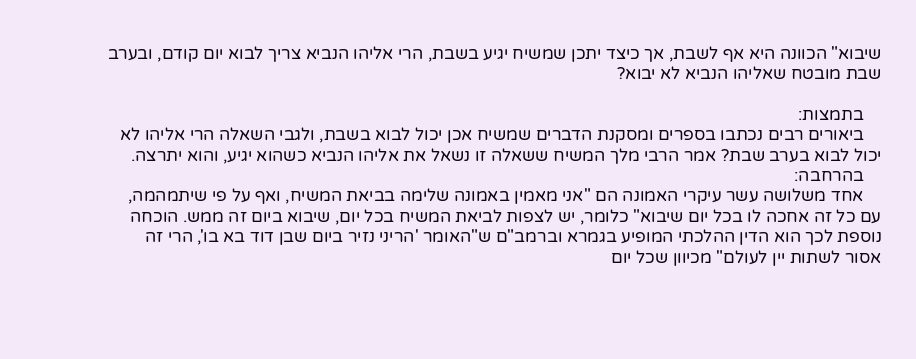שיבוא" הכוונה היא אף לשבת, אך כיצד יתכן שמשיח יגיע בשבת, הרי אליהו הנביא צריך לבוא יום קודם, ובערב שבת מובטח שאליהו הנביא לא יבוא?

    בתמצות:
    ביאורים רבים נכתבו בספרים ומסקנת הדברים שמשיח אכן יכול לבוא בשבת, ולגבי השאלה הרי אליהו לא יכול לבוא בערב שבת? אמר הרבי מלך המשיח ששאלה זו נשאל את אליהו הנביא כשהוא יגיע, והוא יתרצה.
    בהרחבה:
    אחד משלושה עשר עיקרי האמונה הם "אני מאמין באמונה שלימה בביאת המשיח, ואף על פי שיתמהמה, עם כל זה אחכה לו בכל יום שיבוא" כלומר, יש לצפות לביאת המשיח בכל יום, שיבוא ביום זה ממש. הוכחה נוספת לכך הוא הדין ההלכתי המופיע בגמרא וברמב"ם ש"האומר 'הריני נזיר ביום שבן דוד בא בו', הרי זה אסור לשתות יין לעולם" מכיוון שכל יום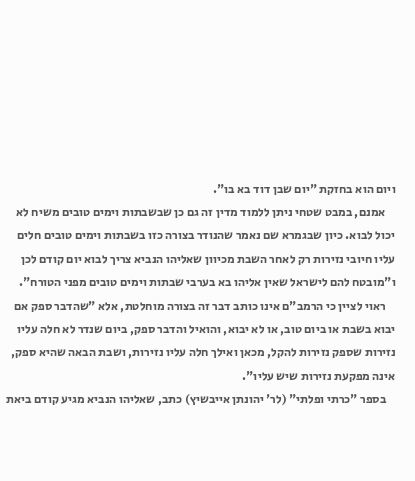ויום הוא בחזקת "יום שבן דוד בא בו".
    אמנם, במבט שטחי ניתן ללמוד מדין זה גם כן שבשבתות וימים טובים משיח לא יכול לבוא. כיון שבגמרא שם נאמר שהנודר בצורה כזו בשבתות וימים טובים חלים עליו חיובי נזירות רק לאחר השבת מכיוון שאליהו הנביא צריך לבוא יום קודם לכן ו"מובטח להם לישראל שאין אליהו בא בערבי שבתות וימים טובים מפני הטורח".
    ראוי לציין כי הרמב"ם אינו כותב דבר זה בצורה מוחלטת, אלא "שהדבר ספק אם יבוא בשבת או ביום טוב, או לא יבוא, והואיל והדבר ספק, ביום שנדר לא חלה עליו נזירות שספק נזירות להקל, מכאן ואילך חלה עליו נזירות, ושבת הבאה שהיא ספק, אינה מפקעת נזירות שיש עליו".
    בספר "כרתי ופלתי" (לר' יהונתן אייבשיץ) כתב, שאליהו הנביא מגיע קודם ביאת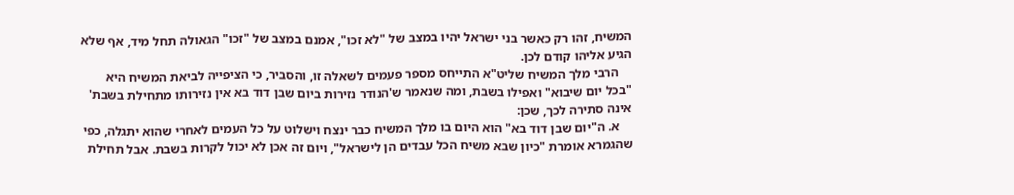המשיח, זהו רק כאשר בני ישראל יהיו במצב של "לא זכו", אמנם במצב של "זכו" הגאולה תחל מיד, אף שלא הגיע אליהו קודם לכן.
    הרבי מלך המשיח שליט"א התייחס מספר פעמים לשאלה זו, והסביר, כי הציפייה לביאת המשיח היא "בכל יום שיבוא" ואפילו בשבת, ומה שנאמר ש'הנודר נזירות ביום שבן דוד בא אין נזירותו מתחילת בשבת' אינה סתירה לכך, שכן:
    א. ה"יום שבן דוד בא" הוא היום בו מלך המשיח כבר ינצח וישלוט על כל העמים לאחרי שהוא יתגלה, כפי שהגמרא אומרת "כיון שבא משיח הכל עבדים הן לישראל", ויום זה אכן לא יכול לקרות בשבת. אבל תחילת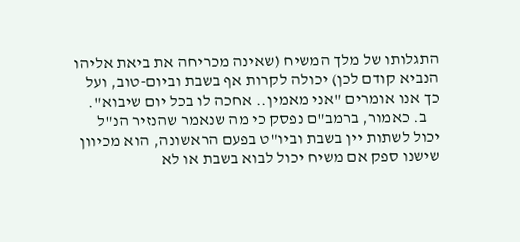התגלותו של מלך המשיח (שאינה מכריחה את ביאת אליהו הנביא קודם לכן) יכולה לקרות אף בשבת וביום-טוב, ועל כך אנו אומרים "אני מאמין.. אחכה לו בכל יום שיבוא".
    ב. כאמור, ברמב"ם נפסק כי מה שנאמר שהנזיר הנ"ל יכול לשתות יין בשבת וביו"ט בפעם הראשונה, הוא מכיוון שישנו ספק אם משיח יכול לבוא בשבת או לא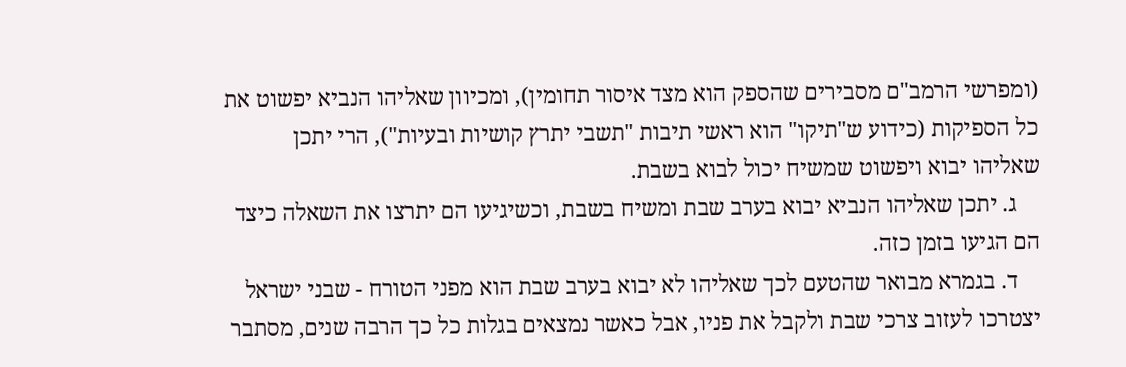(ומפרשי הרמב"ם מסבירים שהספק הוא מצד איסור תחומין), ומכיוון שאליהו הנביא יפשוט את כל הספיקות (כידוע ש"תיקו" הוא ראשי תיבות "תשבי יתרץ קושיות ובעיות"), הרי יתכן שאליהו יבוא ויפשוט שמשיח יכול לבוא בשבת.
    ג. יתכן שאליהו הנביא יבוא בערב שבת ומשיח בשבת, וכשיגיעו הם יתרצו את השאלה כיצד הם הגיעו בזמן כזה.
    ד. בגמרא מבואר שהטעם לכך שאליהו לא יבוא בערב שבת הוא מפני הטורח - שבני ישראל יצטרכו לעזוב צרכי שבת ולקבל את פניו, אבל כאשר נמצאים בגלות כל כך הרבה שנים, מסתבר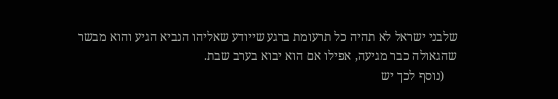שלבני ישראל לא תהיה כל תרעומת ברגע שייודע שאליהו הנביא הגיע והוא מבשר שהגאולה כבר מגיעה, אפילו אם הוא יבוא בערב שבת.
    (נוסף לכך יש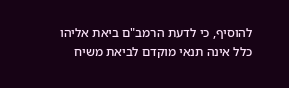להוסיף, כי לדעת הרמב"ם ביאת אליהו כלל אינה תנאי מוקדם לביאת משיח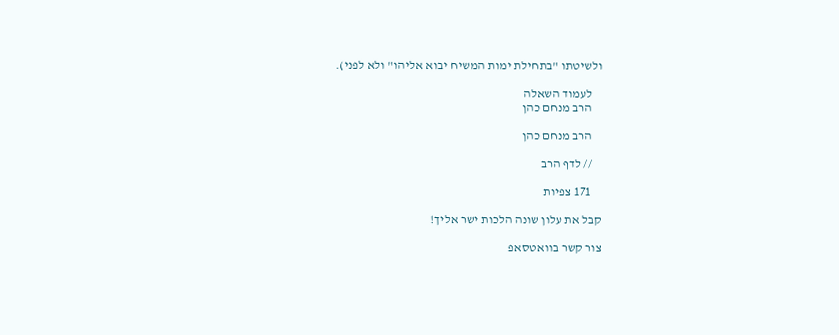ולשיטתו "בתחילת ימות המשיח יבוא אליהו" ולא לפני).

    לעמוד השאלה
    הרב מנחם כהן

    הרב מנחם כהן

    // לדף הרב

    171 צפיות

קבל את עלון שונה הלכות ישר אליך!

צור קשר בוואטסאפ